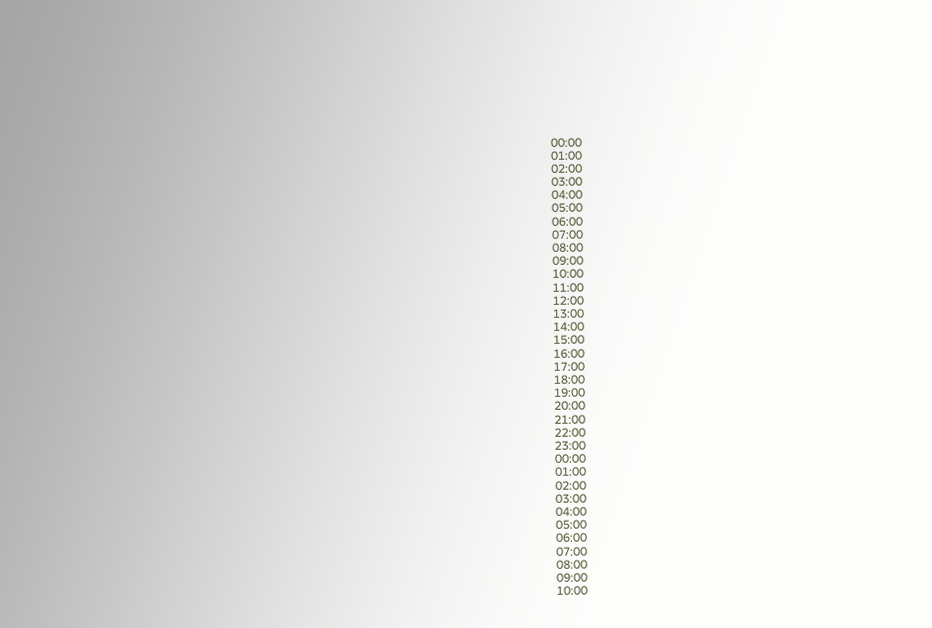00:00
01:00
02:00
03:00
04:00
05:00
06:00
07:00
08:00
09:00
10:00
11:00
12:00
13:00
14:00
15:00
16:00
17:00
18:00
19:00
20:00
21:00
22:00
23:00
00:00
01:00
02:00
03:00
04:00
05:00
06:00
07:00
08:00
09:00
10:00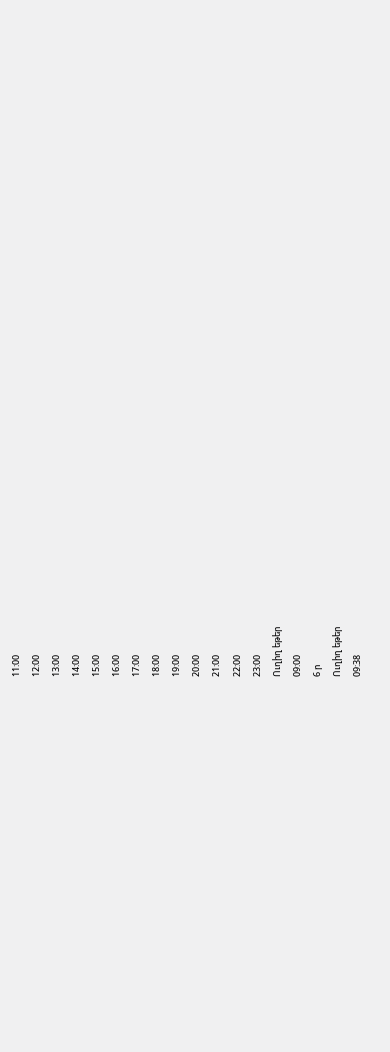11:00
12:00
13:00
14:00
15:00
16:00
17:00
18:00
19:00
20:00
21:00
22:00
23:00
Ուղիղ եթեր
09:00
6 ր
Ուղիղ եթեր
09:38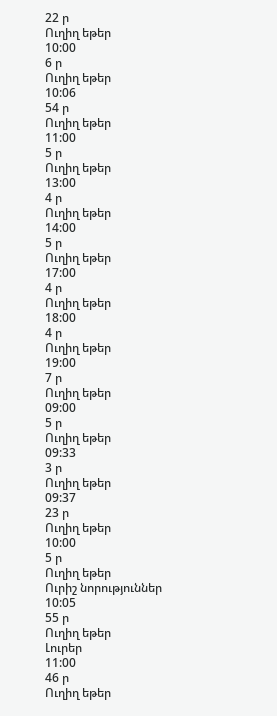22 ր
Ուղիղ եթեր
10:00
6 ր
Ուղիղ եթեր
10:06
54 ր
Ուղիղ եթեր
11:00
5 ր
Ուղիղ եթեր
13:00
4 ր
Ուղիղ եթեր
14:00
5 ր
Ուղիղ եթեր
17:00
4 ր
Ուղիղ եթեր
18:00
4 ր
Ուղիղ եթեր
19:00
7 ր
Ուղիղ եթեր
09:00
5 ր
Ուղիղ եթեր
09:33
3 ր
Ուղիղ եթեր
09:37
23 ր
Ուղիղ եթեր
10:00
5 ր
Ուղիղ եթեր
Ուրիշ նորություններ
10:05
55 ր
Ուղիղ եթեր
Լուրեր
11:00
46 ր
Ուղիղ եթեր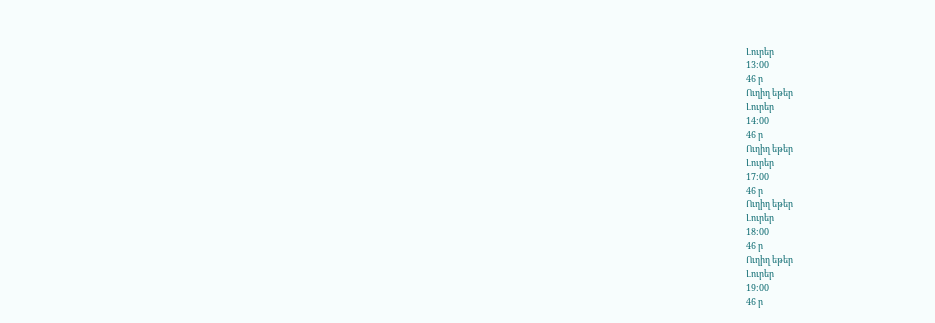Լուրեր
13:00
46 ր
Ուղիղ եթեր
Լուրեր
14:00
46 ր
Ուղիղ եթեր
Լուրեր
17:00
46 ր
Ուղիղ եթեր
Լուրեր
18:00
46 ր
Ուղիղ եթեր
Լուրեր
19:00
46 ր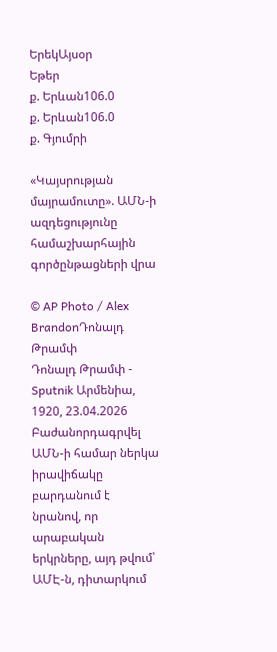ԵրեկԱյսօր
Եթեր
ք. Երևան106.0
ք. Երևան106.0
ք. Գյումրի

«Կայսրության մայրամուտը». ԱՄՆ-ի ազդեցությունը համաշխարհային գործընթացների վրա

© AP Photo / Alex BrandonԴոնալդ Թրամփ
Դոնալդ Թրամփ - Sputnik Արմենիա, 1920, 23.04.2026
Բաժանորդագրվել
ԱՄՆ-ի համար ներկա իրավիճակը բարդանում է նրանով, որ արաբական երկրները, այդ թվում՝ ԱՄԷ-ն, դիտարկում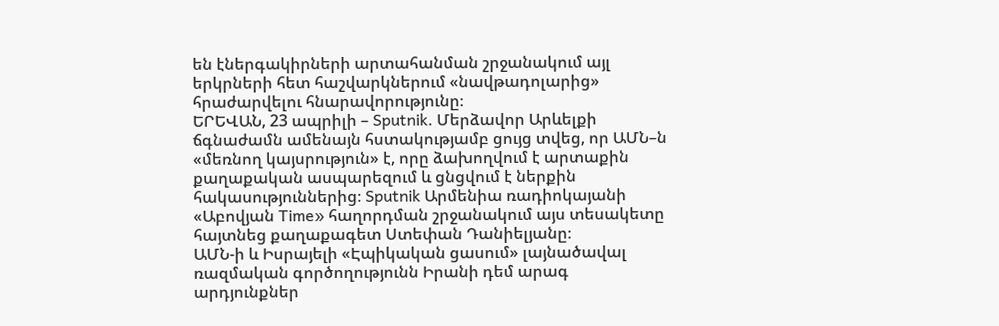են էներգակիրների արտահանման շրջանակում այլ երկրների հետ հաշվարկներում «նավթադոլարից» հրաժարվելու հնարավորությունը։
ԵՐԵՎԱՆ, 23 ապրիլի – Sputnik. Մերձավոր Արևելքի ճգնաժամն ամենայն հստակությամբ ցույց տվեց, որ ԱՄՆ–ն «մեռնող կայսրություն» է, որը ձախողվում է արտաքին քաղաքական ասպարեզում և ցնցվում է ներքին հակասություններից։ Sputnik Արմենիա ռադիոկայանի «Աբովյան Time» հաղորդման շրջանակում այս տեսակետը հայտնեց քաղաքագետ Ստեփան Դանիելյանը։
ԱՄՆ-ի և Իսրայելի «Էպիկական ցասում» լայնածավալ ռազմական գործողությունն Իրանի դեմ արագ արդյունքներ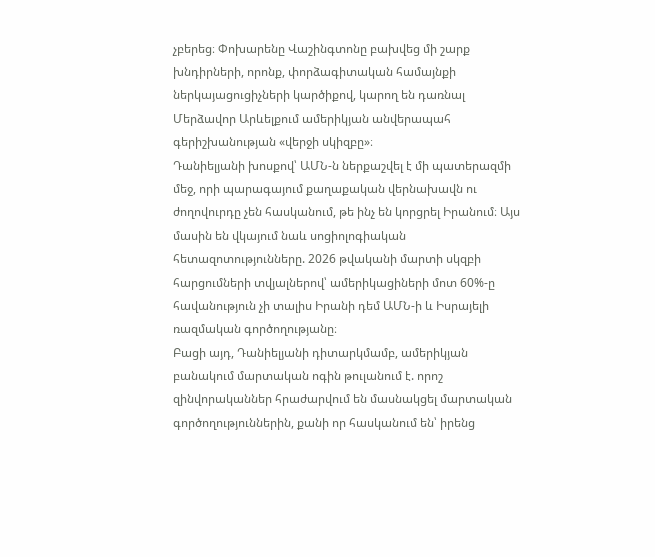չբերեց։ Փոխարենը Վաշինգտոնը բախվեց մի շարք խնդիրների, որոնք, փորձագիտական համայնքի ներկայացուցիչների կարծիքով, կարող են դառնալ Մերձավոր Արևելքում ամերիկյան անվերապահ գերիշխանության «վերջի սկիզբը»։
Դանիելյանի խոսքով՝ ԱՄՆ-ն ներքաշվել է մի պատերազմի մեջ, որի պարագայում քաղաքական վերնախավն ու ժողովուրդը չեն հասկանում, թե ինչ են կորցրել Իրանում։ Այս մասին են վկայում նաև սոցիոլոգիական հետազոտությունները. 2026 թվականի մարտի սկզբի հարցումների տվյալներով՝ ամերիկացիների մոտ 60%-ը հավանություն չի տալիս Իրանի դեմ ԱՄՆ-ի և Իսրայելի ռազմական գործողությանը։
Բացի այդ, Դանիելյանի դիտարկմամբ, ամերիկյան բանակում մարտական ոգին թուլանում է. որոշ զինվորականներ հրաժարվում են մասնակցել մարտական գործողություններին, քանի որ հասկանում են՝ իրենց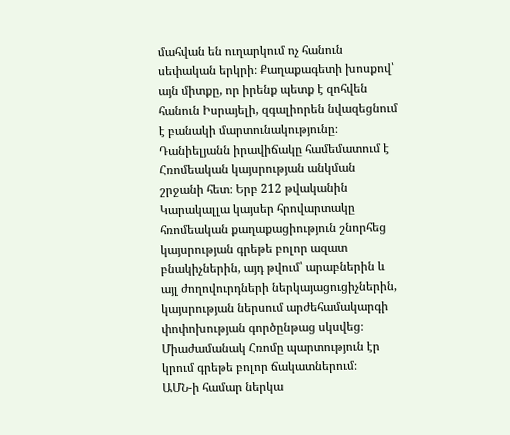մահվան են ուղարկում ոչ հանուն սեփական երկրի։ Քաղաքագետի խոսքով՝ այն միտքը, որ իրենք պետք է զոհվեն հանուն Իսրայելի, զգալիորեն նվազեցնում է բանակի մարտունակությունը։
Դանիելյանն իրավիճակը համեմատում է Հռոմեական կայսրության անկման շրջանի հետ։ Երբ 212 թվականին Կարակալլա կայսեր հրովարտակը հռոմեական քաղաքացիություն շնորհեց կայսրության գրեթե բոլոր ազատ բնակիչներին, այդ թվում՝ արաբներին և այլ ժողովուրդների ներկայացուցիչներին, կայսրության ներսում արժեհամակարգի փոփոխության գործընթաց սկսվեց։ Միաժամանակ Հռոմը պարտություն էր կրում գրեթե բոլոր ճակատներում։
ԱՄՆ-ի համար ներկա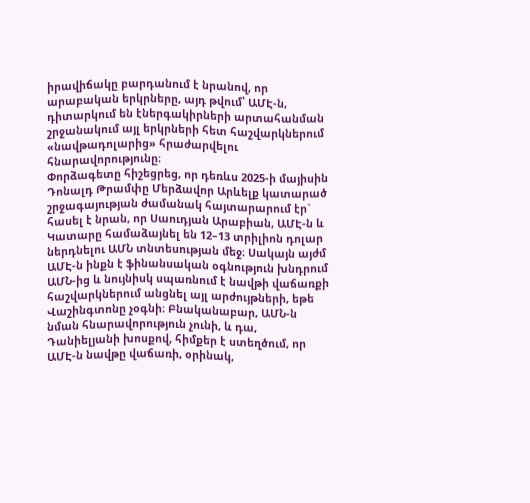իրավիճակը բարդանում է նրանով, որ արաբական երկրները, այդ թվում՝ ԱՄԷ-ն, դիտարկում են էներգակիրների արտահանման շրջանակում այլ երկրների հետ հաշվարկներում «նավթադոլարից» հրաժարվելու հնարավորությունը։
Փորձագետը հիշեցրեց, որ դեռևս 2025-ի մայիսին Դոնալդ Թրամփը Մերձավոր Արևելք կատարած շրջագայության ժամանակ հայտարարում էր` հասել է նրան, որ Սաուդյան Արաբիան, ԱՄԷ-ն և Կատարը համաձայնել են 12–13 տրիլիոն դոլար ներդնելու ԱՄՆ տնտեսության մեջ։ Սակայն այժմ ԱՄԷ-ն ինքն է ֆինանսական օգնություն խնդրում ԱՄՆ-ից և նույնիսկ սպառնում է նավթի վաճառքի հաշվարկներում անցնել այլ արժույթների, եթե Վաշինգտոնը չօգնի։ Բնականաբար, ԱՄՆ-ն նման հնարավորություն չունի, և դա, Դանիելյանի խոսքով, հիմքեր է ստեղծում, որ ԱՄԷ-ն նավթը վաճառի, օրինակ,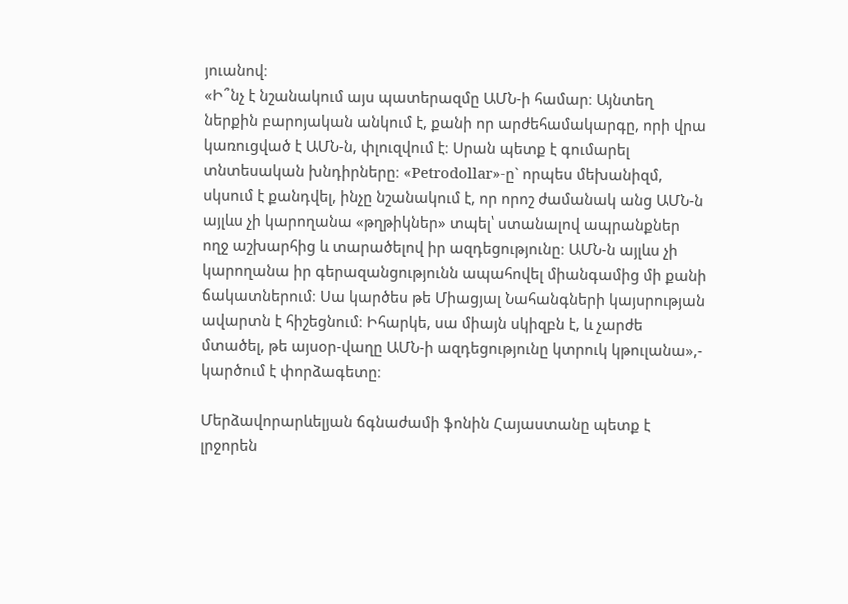յուանով։
«Ի՞նչ է նշանակում այս պատերազմը ԱՄՆ-ի համար։ Այնտեղ ներքին բարոյական անկում է, քանի որ արժեհամակարգը, որի վրա կառուցված է ԱՄՆ-ն, փլուզվում է։ Սրան պետք է գումարել տնտեսական խնդիրները։ «Petrodollar»-ը` որպես մեխանիզմ, սկսում է քանդվել, ինչը նշանակում է, որ որոշ ժամանակ անց ԱՄՆ-ն այլևս չի կարողանա «թղթիկներ» տպել՝ ստանալով ապրանքներ ողջ աշխարհից և տարածելով իր ազդեցությունը։ ԱՄՆ-ն այլևս չի կարողանա իր գերազանցությունն ապահովել միանգամից մի քանի ճակատներում։ Սա կարծես թե Միացյալ Նահանգների կայսրության ավարտն է հիշեցնում։ Իհարկե, սա միայն սկիզբն է, և չարժե մտածել, թե այսօր-վաղը ԱՄՆ-ի ազդեցությունը կտրուկ կթուլանա»,- կարծում է փորձագետը։

Մերձավորարևելյան ճգնաժամի ֆոնին Հայաստանը պետք է լրջորեն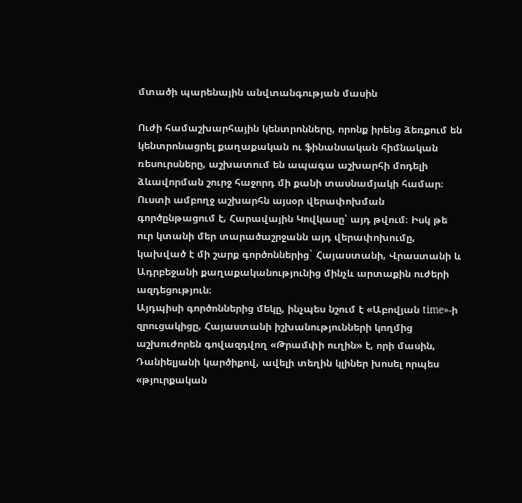մտածի պարենային անվտանգության մասին

Ուժի համաշխարհային կենտրոնները, որոնք իրենց ձեռքում են կենտրոնացրել քաղաքական ու ֆինանսական հիմնական ռեսուրսները, աշխատում են ապագա աշխարհի մոդելի ձևավորման շուրջ հաջորդ մի քանի տասնամյակի համար։ Ուստի ամբողջ աշխարհն այսօր վերափոխման գործընթացում է, Հարավային Կովկասը՝ այդ թվում։ Իսկ թե ուր կտանի մեր տարածաշրջանն այդ վերափոխումը, կախված է մի շարք գործոններից` Հայաստանի, Վրաստանի և Ադրբեջանի քաղաքականությունից մինչև արտաքին ուժերի ազդեցություն։
Այդպիսի գործոններից մեկը, ինչպես նշում է «Աբովյան time»-ի զրուցակիցը, Հայաստանի իշխանությունների կողմից աշխուժորեն գովազդվող «Թրամփի ուղին» է, որի մասին, Դանիելյանի կարծիքով, ավելի տեղին կլիներ խոսել որպես «թյուրքական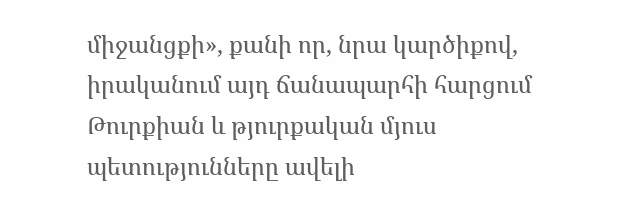միջանցքի», քանի որ, նրա կարծիքով, իրականում այդ ճանապարհի հարցում Թուրքիան և թյուրքական մյուս պետությունները ավելի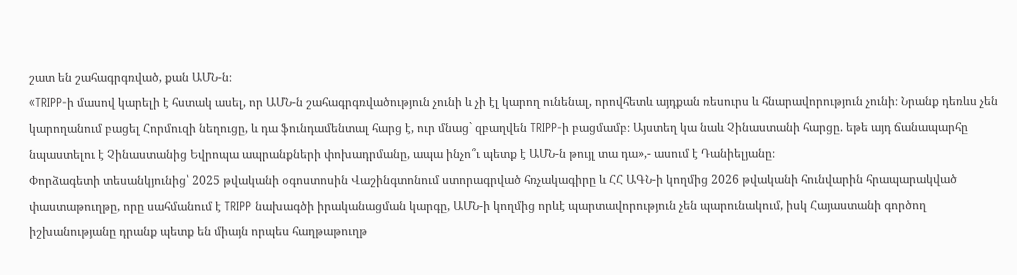շատ են շահագրգռված, քան ԱՄՆ-ն։
«TRIPP-ի մասով կարելի է հստակ ասել, որ ԱՄՆ-ն շահագրգռվածություն չունի և չի էլ կարող ունենալ, որովհետև այդքան ռեսուրս և հնարավորություն չունի։ Նրանք դեռևս չեն կարողանում բացել Հորմուզի նեղուցը, և դա ֆունդամենտալ հարց է, ուր մնաց` զբաղվեն TRIPP-ի բացմամբ։ Այստեղ կա նաև Չինաստանի հարցը. եթե այդ ճանապարհը նպաստելու է Չինաստանից Եվրոպա ապրանքների փոխադրմանը, ապա ինչո՞ւ պետք է ԱՄՆ-ն թույլ տա դա»,- ասում է Դանիելյանը։
Փորձագետի տեսանկյունից՝ 2025 թվականի օգոստոսին Վաշինգտոնում ստորագրված հռչակագիրը և ՀՀ ԱԳՆ-ի կողմից 2026 թվականի հունվարին հրապարակված փաստաթուղթը, որը սահմանում է TRIPP նախագծի իրականացման կարգը, ԱՄՆ-ի կողմից որևէ պարտավորություն չեն պարունակում, իսկ Հայաստանի գործող իշխանությանը դրանք պետք են միայն որպես հաղթաթուղթ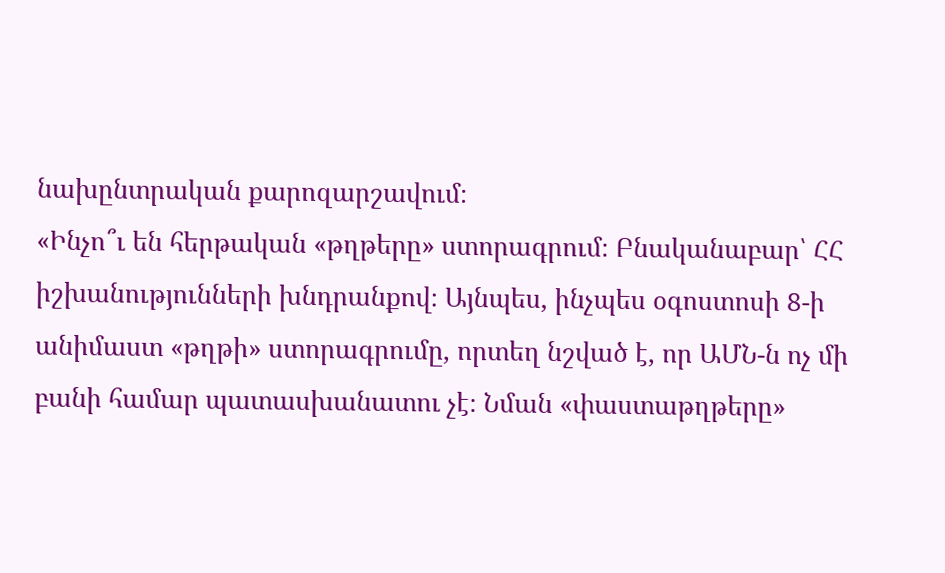նախընտրական քարոզարշավում։
«Ինչո՞ւ են հերթական «թղթերը» ստորագրում։ Բնականաբար՝ ՀՀ իշխանությունների խնդրանքով։ Այնպես, ինչպես օգոստոսի 8-ի անիմաստ «թղթի» ստորագրումը, որտեղ նշված է, որ ԱՄՆ-ն ոչ մի բանի համար պատասխանատու չէ։ Նման «փաստաթղթերը»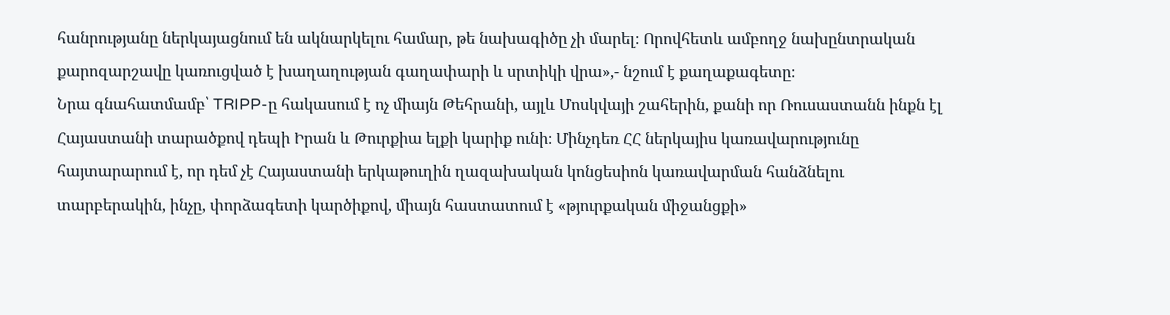հանրությանը ներկայացնում են ակնարկելու համար, թե նախագիծը չի մարել։ Որովհետև ամբողջ նախընտրական քարոզարշավը կառուցված է խաղաղության գաղափարի և սրտիկի վրա»,- նշում է քաղաքագետը։
Նրա գնահատմամբ՝ TRIPP-ը հակասում է ոչ միայն Թեհրանի, այլև Մոսկվայի շահերին, քանի որ Ռուսաստանն ինքն էլ Հայաստանի տարածքով դեպի Իրան և Թուրքիա ելքի կարիք ունի։ Մինչդեռ ՀՀ ներկայիս կառավարությունը հայտարարում է, որ դեմ չէ Հայաստանի երկաթուղին ղազախական կոնցեսիոն կառավարման հանձնելու տարբերակին, ինչը, փորձագետի կարծիքով, միայն հաստատում է «թյուրքական միջանցքի»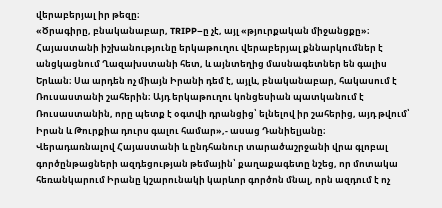վերաբերյալ իր թեզը։
«Ծրագիրը, բնականաբար, TRIPP–ը չէ, այլ «թյուրքական միջանցքը»։ Հայաստանի իշխանությունը երկաթուղու վերաբերյալ քննարկումներ է անցկացնում Ղազախստանի հետ, և այնտեղից մասնագետներ են գալիս Երևան։ Սա արդեն ոչ միայն Իրանի դեմ է, այլև, բնականաբար, հակասում է Ռուսաստանի շահերին։ Այդ երկաթուղու կոնցեսիան պատկանում է Ռուսաստանին, որը պետք է օգտվի դրանցից՝ ելնելով իր շահերից, այդ թվում՝ Իրան և Թուրքիա դուրս գալու համար»,- ասաց Դանիելյանը։
Վերադառնալով Հայաստանի և ընդհանուր տարածաշրջանի վրա գլոբալ գործընթացների ազդեցության թեմային՝ քաղաքագետը նշեց, որ մոտակա հեռանկարում Իրանը կշարունակի կարևոր գործոն մնալ, որն ազդում է ոչ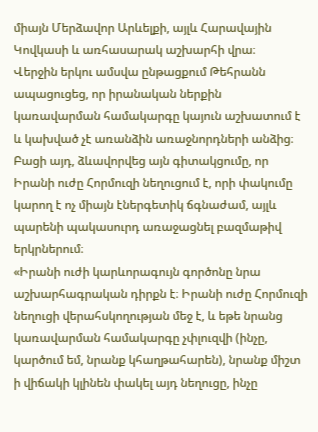միայն Մերձավոր Արևելքի, այլև Հարավային Կովկասի և առհասարակ աշխարհի վրա։
Վերջին երկու ամսվա ընթացքում Թեհրանն ապացուցեց, որ իրանական ներքին կառավարման համակարգը կայուն աշխատում է և կախված չէ առանձին առաջնորդների անձից։ Բացի այդ, ձևավորվեց այն գիտակցումը, որ Իրանի ուժը Հորմուզի նեղուցում է, որի փակումը կարող է ոչ միայն էներգետիկ ճգնաժամ, այլև պարենի պակասուրդ առաջացնել բազմաթիվ երկրներում։
«Իրանի ուժի կարևորագույն գործոնը նրա աշխարհագրական դիրքն է։ Իրանի ուժը Հորմուզի նեղուցի վերահսկողության մեջ է, և եթե նրանց կառավարման համակարգը չփլուզվի (ինչը, կարծում եմ, նրանք կհաղթահարեն), նրանք միշտ ի վիճակի կլինեն փակել այդ նեղուցը, ինչը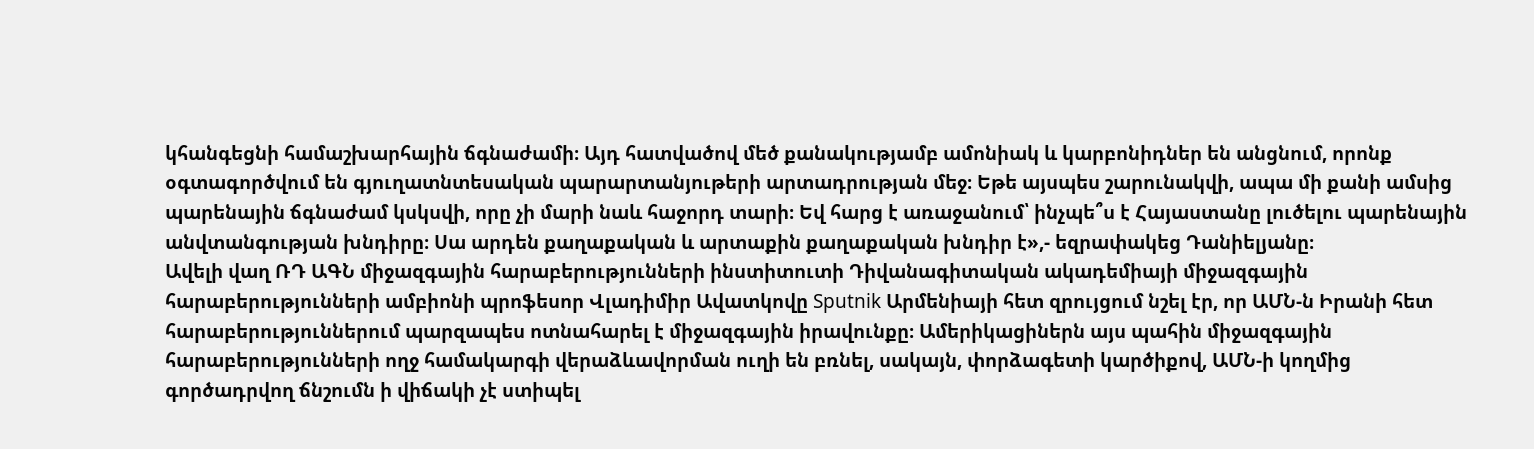կհանգեցնի համաշխարհային ճգնաժամի։ Այդ հատվածով մեծ քանակությամբ ամոնիակ և կարբոնիդներ են անցնում, որոնք օգտագործվում են գյուղատնտեսական պարարտանյութերի արտադրության մեջ։ Եթե այսպես շարունակվի, ապա մի քանի ամսից պարենային ճգնաժամ կսկսվի, որը չի մարի նաև հաջորդ տարի։ Եվ հարց է առաջանում՝ ինչպե՞ս է Հայաստանը լուծելու պարենային անվտանգության խնդիրը։ Սա արդեն քաղաքական և արտաքին քաղաքական խնդիր է»,- եզրափակեց Դանիելյանը։
Ավելի վաղ ՌԴ ԱԳՆ միջազգային հարաբերությունների ինստիտուտի Դիվանագիտական ակադեմիայի միջազգային հարաբերությունների ամբիոնի պրոֆեսոր Վլադիմիր Ավատկովը Sputnik Արմենիայի հետ զրույցում նշել էր, որ ԱՄՆ-ն Իրանի հետ հարաբերություններում պարզապես ոտնահարել է միջազգային իրավունքը։ Ամերիկացիներն այս պահին միջազգային հարաբերությունների ողջ համակարգի վերաձևավորման ուղի են բռնել, սակայն, փորձագետի կարծիքով, ԱՄՆ-ի կողմից գործադրվող ճնշումն ի վիճակի չէ ստիպել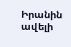Իրանին ավելի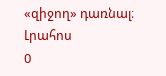«զիջող» դառնալ։
Լրահոս
0